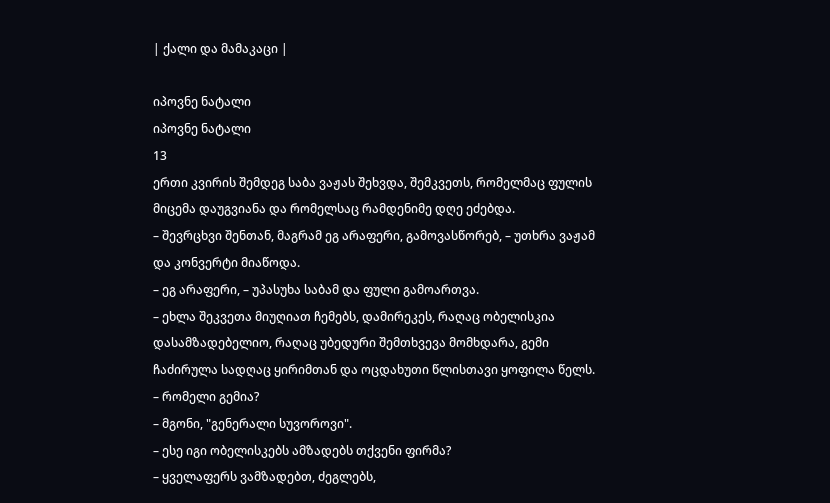| ქალი და მამაკაცი |

იპოვნე ნატალი
იპოვნე ნატალი
13
ერთი კვირის შემდეგ საბა ვაჟას შეხვდა, შემკვეთს, რომელმაც ფულის მიცემა დაუგვიანა და რომელსაც რამდენიმე დღე ეძებდა.
– შევრცხვი შენთან, მაგრამ ეგ არაფერი, გამოვასწორებ, – უთხრა ვაჟამ და კონვერტი მიაწოდა.
– ეგ არაფერი, – უპასუხა საბამ და ფული გამოართვა.
– ეხლა შეკვეთა მიუღიათ ჩემებს, დამირეკეს, რაღაც ობელისკია დასამზადებელიო, რაღაც უბედური შემთხვევა მომხდარა, გემი ჩაძირულა სადღაც ყირიმთან და ოცდახუთი წლისთავი ყოფილა წელს.
– რომელი გემია?
– მგონი, "გენერალი სუვოროვი".
– ესე იგი ობელისკებს ამზადებს თქვენი ფირმა?
– ყველაფერს ვამზადებთ, ძეგლებს,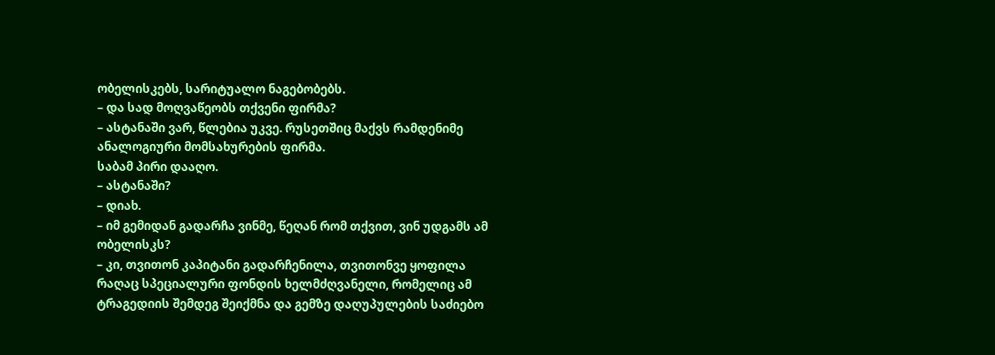ობელისკებს, სარიტუალო ნაგებობებს.
– და სად მოღვაწეობს თქვენი ფირმა?
– ასტანაში ვარ, წლებია უკვე. რუსეთშიც მაქვს რამდენიმე ანალოგიური მომსახურების ფირმა.
საბამ პირი დააღო.
– ასტანაში?
– დიახ.
– იმ გემიდან გადარჩა ვინმე, წეღან რომ თქვით, ვინ უდგამს ამ ობელისკს?
– კი, თვითონ კაპიტანი გადარჩენილა, თვითონვე ყოფილა რაღაც სპეციალური ფონდის ხელმძღვანელი, რომელიც ამ ტრაგედიის შემდეგ შეიქმნა და გემზე დაღუპულების საძიებო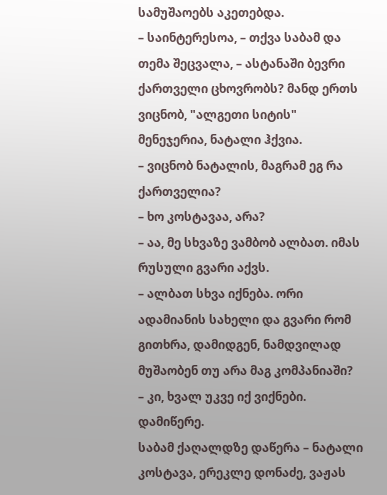სამუშაოებს აკეთებდა.
– საინტერესოა, – თქვა საბამ და თემა შეცვალა, – ასტანაში ბევრი ქართველი ცხოვრობს? მანდ ერთს ვიცნობ, "ალგეთი სიტის" მენეჯერია, ნატალი ჰქვია.
– ვიცნობ ნატალის, მაგრამ ეგ რა ქართველია?
– ხო კოსტავაა, არა?
– აა, მე სხვაზე ვამბობ ალბათ. იმას რუსული გვარი აქვს.
– ალბათ სხვა იქნება. ორი ადამიანის სახელი და გვარი რომ გითხრა, დამიდგენ, ნამდვილად მუშაობენ თუ არა მაგ კომპანიაში?
– კი, ხვალ უკვე იქ ვიქნები. დამიწერე.
საბამ ქაღალდზე დაწერა – ნატალი კოსტავა, ერეკლე დონაძე, ვაჟას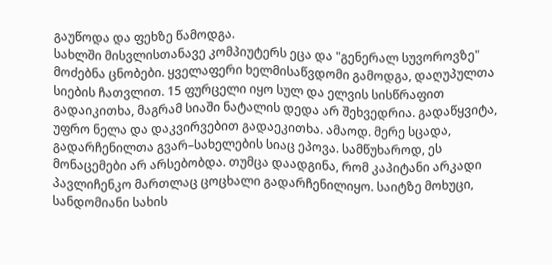გაუწოდა და ფეხზე წამოდგა.
სახლში მისვლისთანავე კომპიუტერს ეცა და "გენერალ სუვოროვზე" მოძებნა ცნობები. ყველაფერი ხელმისაწვდომი გამოდგა, დაღუპულთა სიების ჩათვლით. 15 ფურცელი იყო სულ და ელვის სისწრაფით გადაიკითხა, მაგრამ სიაში ნატალის დედა არ შეხვედრია. გადაწყვიტა, უფრო ნელა და დაკვირვებით გადაეკითხა. ამაოდ. მერე სცადა, გადარჩენილთა გვარ–სახელების სიაც ეპოვა. სამწუხაროდ, ეს მონაცემები არ არსებობდა. თუმცა დაადგინა, რომ კაპიტანი არკადი პავლიჩენკო მართლაც ცოცხალი გადარჩენილიყო. საიტზე მოხუცი, სანდომიანი სახის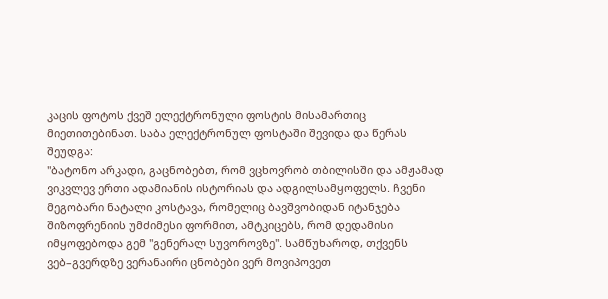კაცის ფოტოს ქვეშ ელექტრონული ფოსტის მისამართიც მიეთითებინათ. საბა ელექტრონულ ფოსტაში შევიდა და წერას შეუდგა:
"ბატონო არკადი, გაცნობებთ, რომ ვცხოვრობ თბილისში და ამჟამად ვიკვლევ ერთი ადამიანის ისტორიას და ადგილსამყოფელს. ჩვენი მეგობარი ნატალი კოსტავა, რომელიც ბავშვობიდან იტანჯება შიზოფრენიის უმძიმესი ფორმით, ამტკიცებს, რომ დედამისი იმყოფებოდა გემ "გენერალ სუვოროვზე". სამწუხაროდ, თქვენს ვებ–გვერდზე ვერანაირი ცნობები ვერ მოვიპოვეთ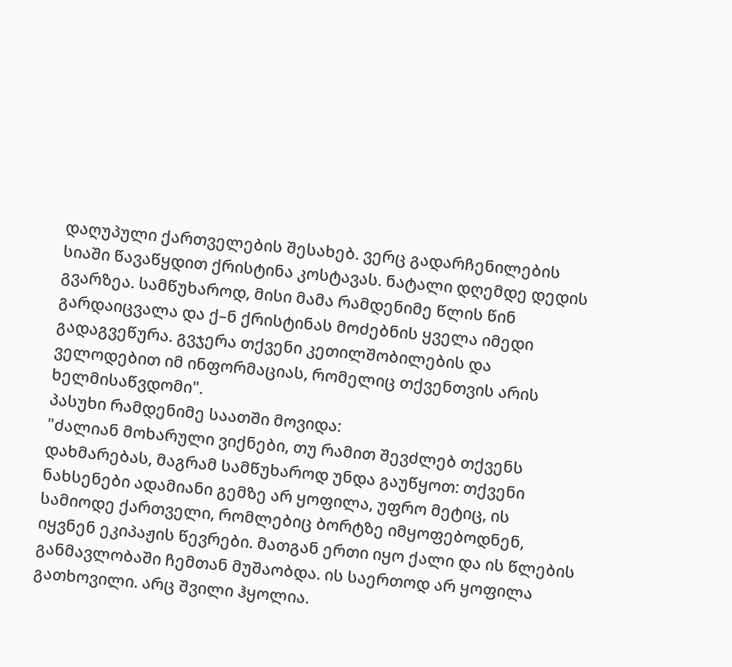დაღუპული ქართველების შესახებ. ვერც გადარჩენილების სიაში წავაწყდით ქრისტინა კოსტავას. ნატალი დღემდე დედის გვარზეა. სამწუხაროდ, მისი მამა რამდენიმე წლის წინ გარდაიცვალა და ქ–ნ ქრისტინას მოძებნის ყველა იმედი გადაგვეწურა. გვჯერა თქვენი კეთილშობილების და ველოდებით იმ ინფორმაციას, რომელიც თქვენთვის არის ხელმისაწვდომი".
პასუხი რამდენიმე საათში მოვიდა:
"ძალიან მოხარული ვიქნები, თუ რამით შევძლებ თქვენს დახმარებას, მაგრამ სამწუხაროდ უნდა გაუწყოთ: თქვენი ნახსენები ადამიანი გემზე არ ყოფილა, უფრო მეტიც, ის სამიოდე ქართველი, რომლებიც ბორტზე იმყოფებოდნენ, იყვნენ ეკიპაჟის წევრები. მათგან ერთი იყო ქალი და ის წლების განმავლობაში ჩემთან მუშაობდა. ის საერთოდ არ ყოფილა გათხოვილი. არც შვილი ჰყოლია.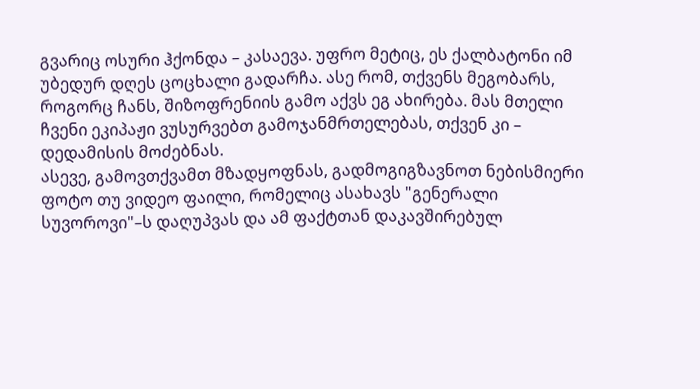გვარიც ოსური ჰქონდა – კასაევა. უფრო მეტიც, ეს ქალბატონი იმ უბედურ დღეს ცოცხალი გადარჩა. ასე რომ, თქვენს მეგობარს, როგორც ჩანს, შიზოფრენიის გამო აქვს ეგ ახირება. მას მთელი ჩვენი ეკიპაჟი ვუსურვებთ გამოჯანმრთელებას, თქვენ კი – დედამისის მოძებნას.
ასევე, გამოვთქვამთ მზადყოფნას, გადმოგიგზავნოთ ნებისმიერი ფოტო თუ ვიდეო ფაილი, რომელიც ასახავს "გენერალი სუვოროვი"–ს დაღუპვას და ამ ფაქტთან დაკავშირებულ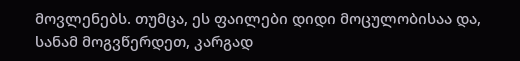მოვლენებს. თუმცა, ეს ფაილები დიდი მოცულობისაა და, სანამ მოგვწერდეთ, კარგად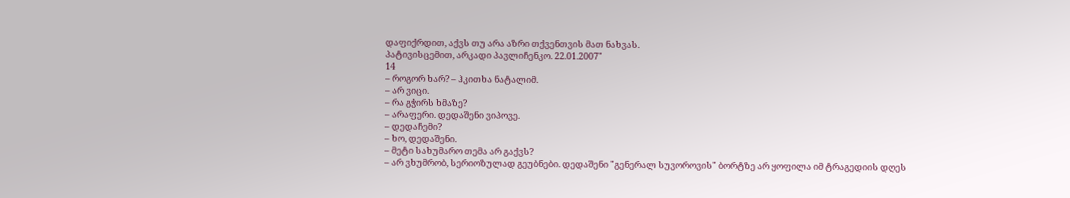დაფიქრდით, აქვს თუ არა აზრი თქვენთვის მათ ნახვას.
პატივისცემით, არკადი პავლიჩენკო. 22.01.2007"
14
– როგორ ხარ? – ჰკითხა ნატალიმ.
– არ ვიცი.
– რა გჭირს ხმაზე?
– არაფერი. დედაშენი ვიპოვე.
– დედაჩემი?
– ხო, დედაშენი.
– მეტი სახუმარო თემა არ გაქვს?
– არ ვხუმრობ, სერიოზულად გეუბნები. დედაშენი "გენერალ სუვოროვის" ბორტზე არ ყოფილა იმ ტრაგედიის დღეს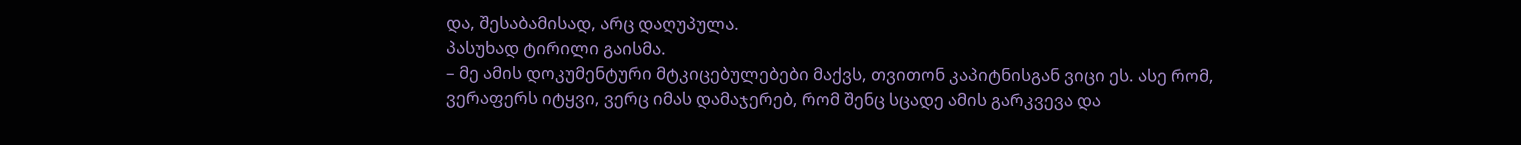და, შესაბამისად, არც დაღუპულა.
პასუხად ტირილი გაისმა.
– მე ამის დოკუმენტური მტკიცებულებები მაქვს, თვითონ კაპიტნისგან ვიცი ეს. ასე რომ, ვერაფერს იტყვი, ვერც იმას დამაჯერებ, რომ შენც სცადე ამის გარკვევა და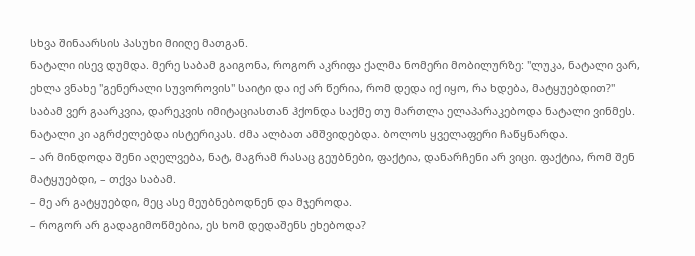სხვა შინაარსის პასუხი მიიღე მათგან.
ნატალი ისევ დუმდა. მერე საბამ გაიგონა, როგორ აკრიფა ქალმა ნომერი მობილურზე: "ლუკა, ნატალი ვარ, ეხლა ვნახე "გენერალი სუვოროვის" საიტი და იქ არ წერია, რომ დედა იქ იყო, რა ხდება, მატყუებდით?"
საბამ ვერ გაარკვია, დარეკვის იმიტაციასთან ჰქონდა საქმე თუ მართლა ელაპარაკებოდა ნატალი ვინმეს. ნატალი კი აგრძელებდა ისტერიკას. ძმა ალბათ ამშვიდებდა. ბოლოს ყველაფერი ჩაწყნარდა.
– არ მინდოდა შენი აღელვება, ნატ, მაგრამ რასაც გეუბნები, ფაქტია, დანარჩენი არ ვიცი. ფაქტია, რომ შენ მატყუებდი, – თქვა საბამ.
– მე არ გატყუებდი, მეც ასე მეუბნებოდნენ და მჯეროდა.
– როგორ არ გადაგიმოწმებია, ეს ხომ დედაშენს ეხებოდა?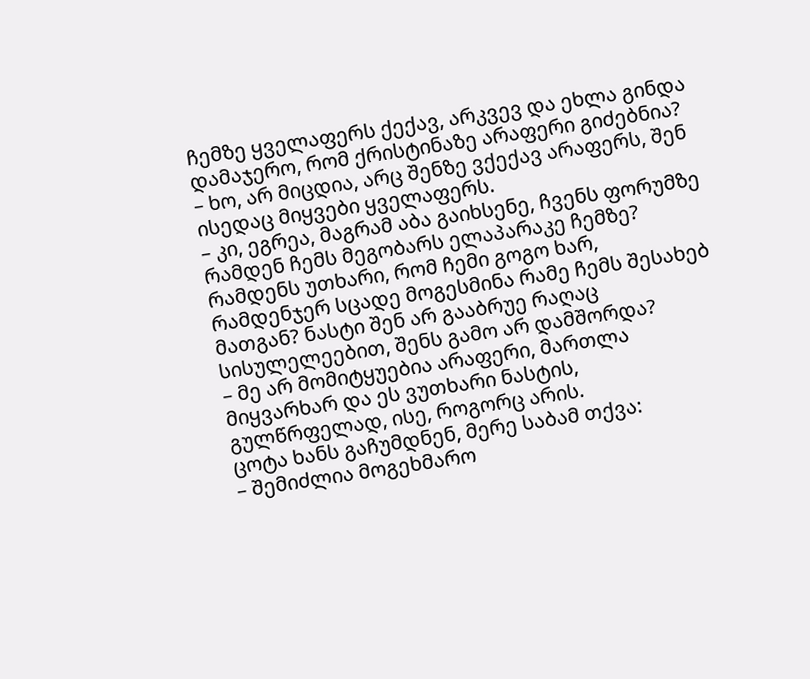ჩემზე ყველაფერს ქექავ, არკვევ და ეხლა გინდა დამაჯერო, რომ ქრისტინაზე არაფერი გიძებნია?
– ხო, არ მიცდია, არც შენზე ვქექავ არაფერს, შენ ისედაც მიყვები ყველაფერს.
– კი, ეგრეა, მაგრამ აბა გაიხსენე, ჩვენს ფორუმზე რამდენ ჩემს მეგობარს ელაპარაკე ჩემზე? რამდენს უთხარი, რომ ჩემი გოგო ხარ, რამდენჯერ სცადე მოგესმინა რამე ჩემს შესახებ მათგან? ნასტი შენ არ გააბრუე რაღაც სისულელეებით, შენს გამო არ დამშორდა?
– მე არ მომიტყუებია არაფერი, მართლა მიყვარხარ და ეს ვუთხარი ნასტის, გულწრფელად, ისე, როგორც არის.
ცოტა ხანს გაჩუმდნენ, მერე საბამ თქვა:
– შემიძლია მოგეხმარო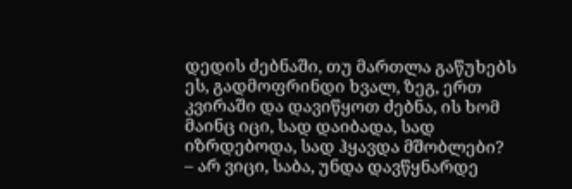დედის ძებნაში, თუ მართლა გაწუხებს ეს, გადმოფრინდი ხვალ, ზეგ, ერთ კვირაში და დავიწყოთ ძებნა, ის ხომ მაინც იცი, სად დაიბადა, სად იზრდებოდა, სად ჰყავდა მშობლები?
– არ ვიცი, საბა, უნდა დავწყნარდე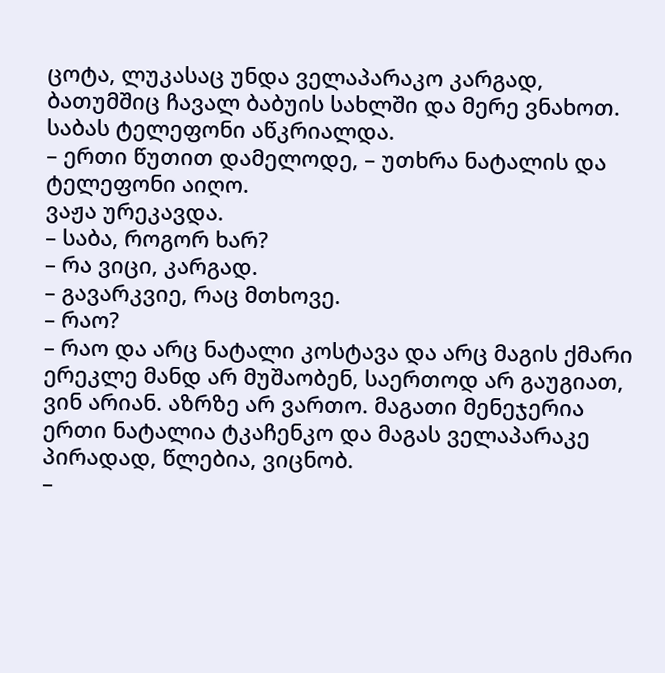ცოტა, ლუკასაც უნდა ველაპარაკო კარგად, ბათუმშიც ჩავალ ბაბუის სახლში და მერე ვნახოთ.
საბას ტელეფონი აწკრიალდა.
– ერთი წუთით დამელოდე, – უთხრა ნატალის და ტელეფონი აიღო.
ვაჟა ურეკავდა.
– საბა, როგორ ხარ?
– რა ვიცი, კარგად.
– გავარკვიე, რაც მთხოვე.
– რაო?
– რაო და არც ნატალი კოსტავა და არც მაგის ქმარი ერეკლე მანდ არ მუშაობენ, საერთოდ არ გაუგიათ, ვინ არიან. აზრზე არ ვართო. მაგათი მენეჯერია ერთი ნატალია ტკაჩენკო და მაგას ველაპარაკე პირადად, წლებია, ვიცნობ.
–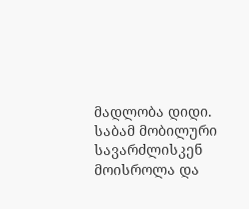მადლობა დიდი.
საბამ მობილური სავარძლისკენ მოისროლა და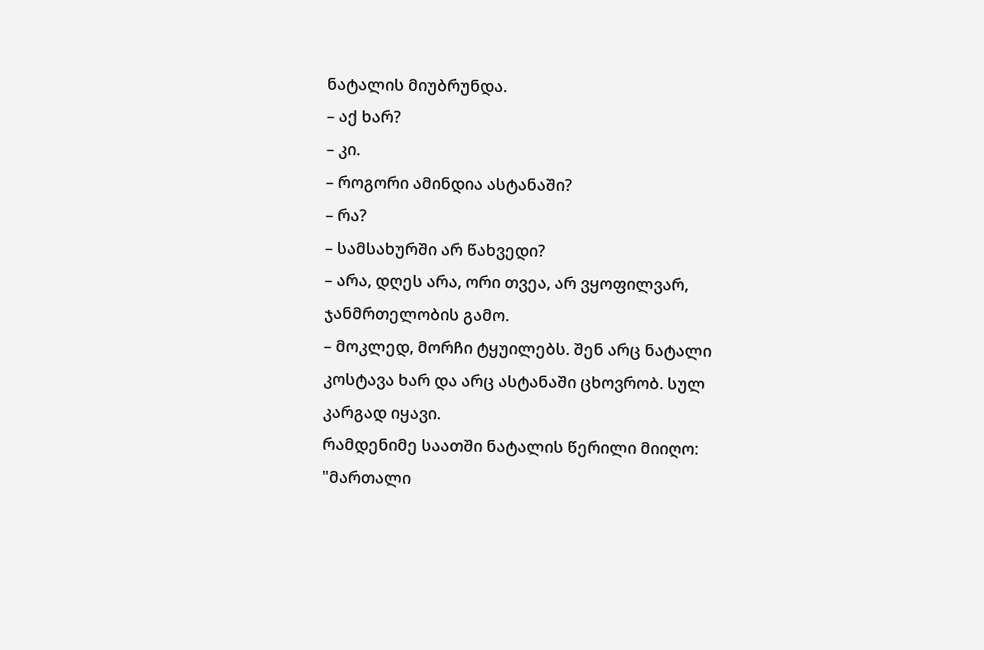ნატალის მიუბრუნდა.
– აქ ხარ?
– კი.
– როგორი ამინდია ასტანაში?
– რა?
– სამსახურში არ წახვედი?
– არა, დღეს არა, ორი თვეა, არ ვყოფილვარ, ჯანმრთელობის გამო.
– მოკლედ, მორჩი ტყუილებს. შენ არც ნატალი კოსტავა ხარ და არც ასტანაში ცხოვრობ. სულ კარგად იყავი.
რამდენიმე საათში ნატალის წერილი მიიღო:
"მართალი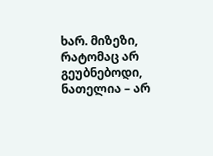ხარ. მიზეზი, რატომაც არ გეუბნებოდი, ნათელია – არ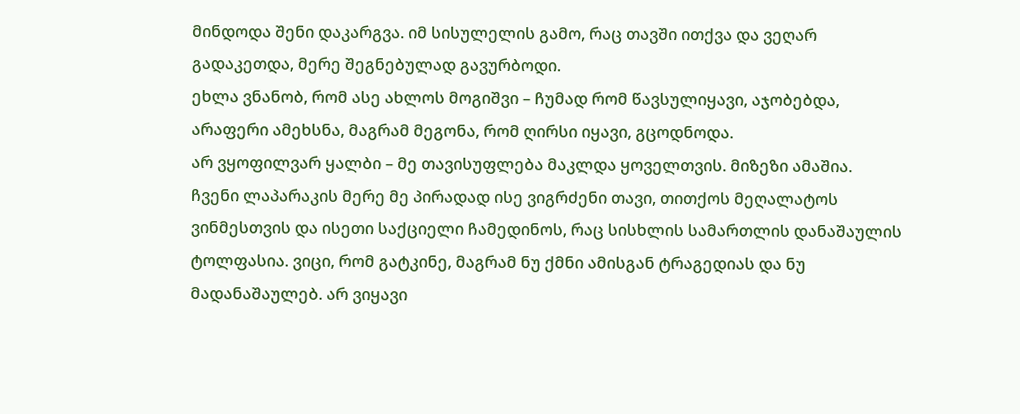მინდოდა შენი დაკარგვა. იმ სისულელის გამო, რაც თავში ითქვა და ვეღარ გადაკეთდა, მერე შეგნებულად გავურბოდი.
ეხლა ვნანობ, რომ ასე ახლოს მოგიშვი – ჩუმად რომ წავსულიყავი, აჯობებდა, არაფერი ამეხსნა, მაგრამ მეგონა, რომ ღირსი იყავი, გცოდნოდა.
არ ვყოფილვარ ყალბი – მე თავისუფლება მაკლდა ყოველთვის. მიზეზი ამაშია.
ჩვენი ლაპარაკის მერე მე პირადად ისე ვიგრძენი თავი, თითქოს მეღალატოს ვინმესთვის და ისეთი საქციელი ჩამედინოს, რაც სისხლის სამართლის დანაშაულის ტოლფასია. ვიცი, რომ გატკინე, მაგრამ ნუ ქმნი ამისგან ტრაგედიას და ნუ მადანაშაულებ. არ ვიყავი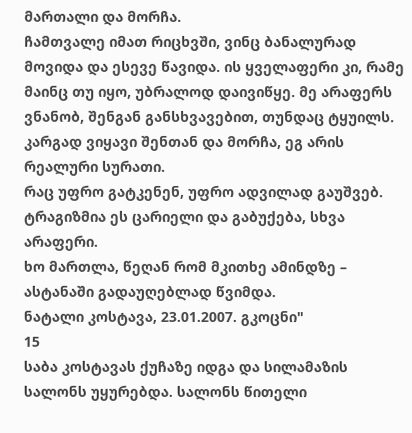მართალი და მორჩა.
ჩამთვალე იმათ რიცხვში, ვინც ბანალურად მოვიდა და ესევე წავიდა. ის ყველაფერი კი, რამე მაინც თუ იყო, უბრალოდ დაივიწყე. მე არაფერს ვნანობ, შენგან განსხვავებით, თუნდაც ტყუილს. კარგად ვიყავი შენთან და მორჩა, ეგ არის რეალური სურათი.
რაც უფრო გატკენენ, უფრო ადვილად გაუშვებ. ტრაგიზმია ეს ცარიელი და გაბუქება, სხვა არაფერი.
ხო მართლა, წეღან რომ მკითხე ამინდზე – ასტანაში გადაუღებლად წვიმდა.
ნატალი კოსტავა, 23.01.2007. გკოცნი"
15
საბა კოსტავას ქუჩაზე იდგა და სილამაზის სალონს უყურებდა. სალონს წითელი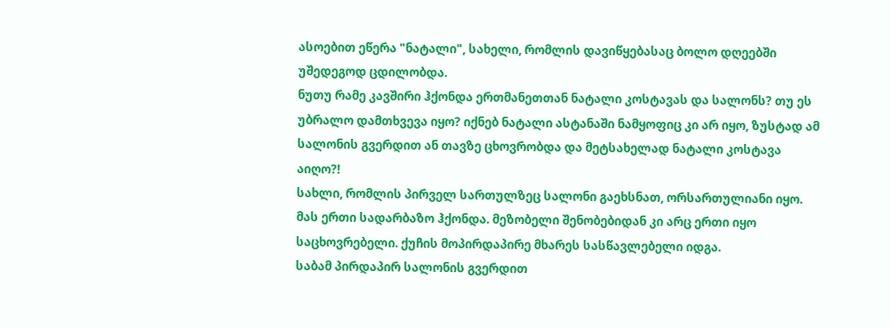ასოებით ეწერა "ნატალი", სახელი, რომლის დავიწყებასაც ბოლო დღეებში უშედეგოდ ცდილობდა.
ნუთუ რამე კავშირი ჰქონდა ერთმანეთთან ნატალი კოსტავას და სალონს? თუ ეს უბრალო დამთხვევა იყო? იქნებ ნატალი ასტანაში ნამყოფიც კი არ იყო, ზუსტად ამ სალონის გვერდით ან თავზე ცხოვრობდა და მეტსახელად ნატალი კოსტავა აიღო?!
სახლი, რომლის პირველ სართულზეც სალონი გაეხსნათ, ორსართულიანი იყო. მას ერთი სადარბაზო ჰქონდა. მეზობელი შენობებიდან კი არც ერთი იყო საცხოვრებელი. ქუჩის მოპირდაპირე მხარეს სასწავლებელი იდგა.
საბამ პირდაპირ სალონის გვერდით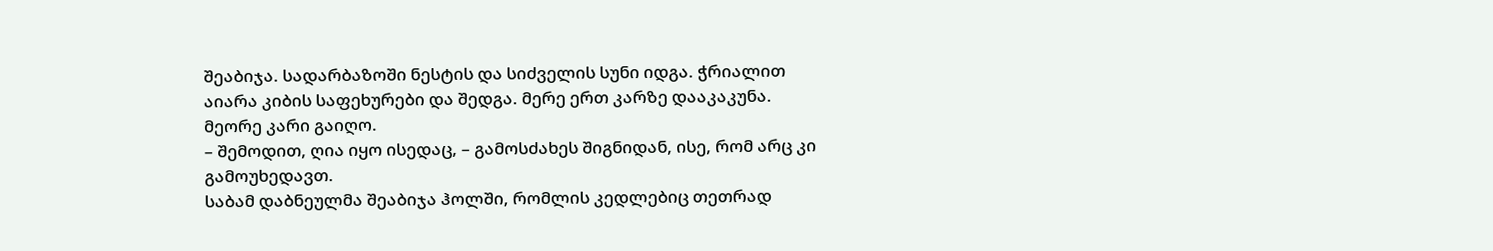შეაბიჯა. სადარბაზოში ნესტის და სიძველის სუნი იდგა. ჭრიალით აიარა კიბის საფეხურები და შედგა. მერე ერთ კარზე დააკაკუნა.
მეორე კარი გაიღო.
– შემოდით, ღია იყო ისედაც, – გამოსძახეს შიგნიდან, ისე, რომ არც კი გამოუხედავთ.
საბამ დაბნეულმა შეაბიჯა ჰოლში, რომლის კედლებიც თეთრად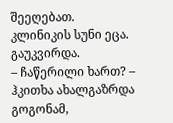შეეღებათ.
კლინიკის სუნი ეცა. გაუკვირდა.
– ჩაწერილი ხართ? – ჰკითხა ახალგაზრდა გოგონამ,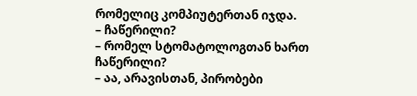რომელიც კომპიუტერთან იჯდა.
– ჩაწერილი?
– რომელ სტომატოლოგთან ხართ ჩაწერილი?
– აა, არავისთან, პირობები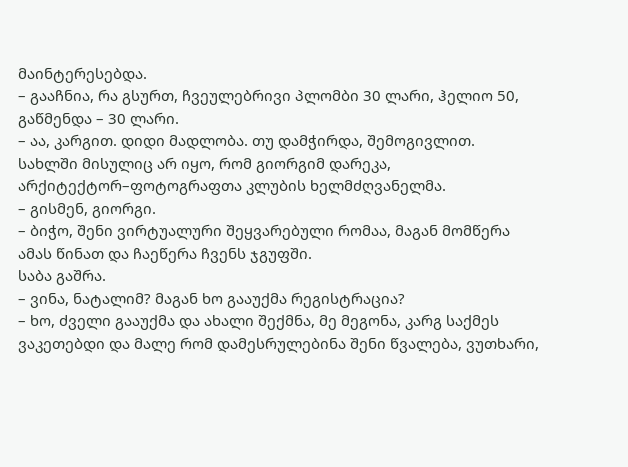მაინტერესებდა.
– გააჩნია, რა გსურთ, ჩვეულებრივი პლომბი 30 ლარი, ჰელიო 50, გაწმენდა – 30 ლარი.
– აა, კარგით. დიდი მადლობა. თუ დამჭირდა, შემოგივლით.
სახლში მისულიც არ იყო, რომ გიორგიმ დარეკა, არქიტექტორ–ფოტოგრაფთა კლუბის ხელმძღვანელმა.
– გისმენ, გიორგი.
– ბიჭო, შენი ვირტუალური შეყვარებული რომაა, მაგან მომწერა ამას წინათ და ჩაეწერა ჩვენს ჯგუფში.
საბა გაშრა.
– ვინა, ნატალიმ? მაგან ხო გააუქმა რეგისტრაცია?
– ხო, ძველი გააუქმა და ახალი შექმნა, მე მეგონა, კარგ საქმეს ვაკეთებდი და მალე რომ დამესრულებინა შენი წვალება, ვუთხარი,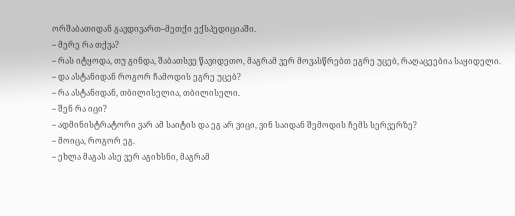ორშაბათიდან გავდივართ–მეთქი ექსპედიციაში.
– მერე რა თქვა?
– რას იტყოდა, თუ გინდა, შაბათსვე წავიდეთო, მაგრამ ვერ მოვასწრებთ ეგრე უცებ, რაღაცეებია საყიდელი.
– და ასტანიდან როგორ ჩამოდის ეგრე უცებ?
– რა ასტანიდან, თბილისელია, თბილისელი.
– შენ რა იცი?
– ადმინისტრატორი ვარ ამ საიტის და ეგ არ ვიცი, ვინ საიდან შემოდის ჩემს სერვერზე?
– მოიცა, როგორ ეგ.
– ეხლა მაგას ასე ვერ აგიხსნი, მაგრამ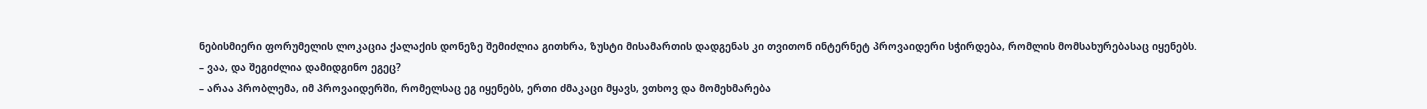ნებისმიერი ფორუმელის ლოკაცია ქალაქის დონეზე შემიძლია გითხრა, ზუსტი მისამართის დადგენას კი თვითონ ინტერნეტ პროვაიდერი სჭირდება, რომლის მომსახურებასაც იყენებს.
– ვაა, და შეგიძლია დამიდგინო ეგეც?
– არაა პრობლემა, იმ პროვაიდერში, რომელსაც ეგ იყენებს, ერთი ძმაკაცი მყავს, ვთხოვ და მომეხმარება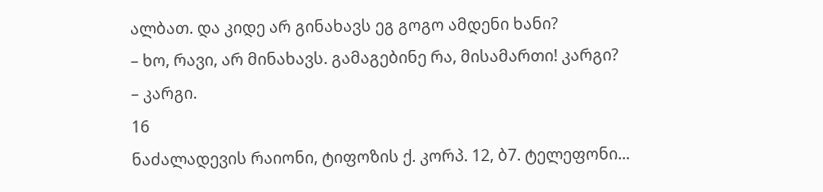ალბათ. და კიდე არ გინახავს ეგ გოგო ამდენი ხანი?
– ხო, რავი, არ მინახავს. გამაგებინე რა, მისამართი! კარგი?
– კარგი.
16
ნაძალადევის რაიონი, ტიფოზის ქ. კორპ. 12, ბ7. ტელეფონი...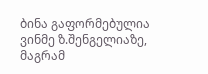ბინა გაფორმებულია ვინმე ზ.შენგელიაზე, მაგრამ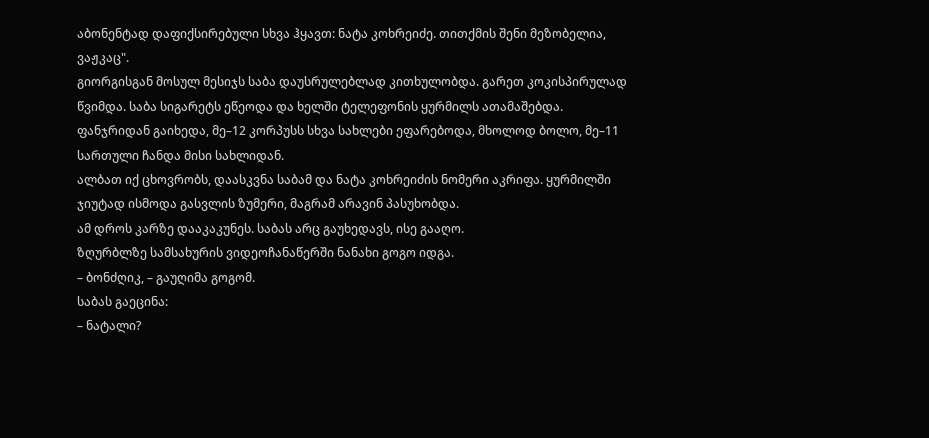აბონენტად დაფიქსირებული სხვა ჰყავთ: ნატა კოხრეიძე. თითქმის შენი მეზობელია, ვაჟკაც".
გიორგისგან მოსულ მესიჯს საბა დაუსრულებლად კითხულობდა. გარეთ კოკისპირულად წვიმდა. საბა სიგარეტს ეწეოდა და ხელში ტელეფონის ყურმილს ათამაშებდა.
ფანჯრიდან გაიხედა, მე–12 კორპუსს სხვა სახლები ეფარებოდა, მხოლოდ ბოლო, მე–11 სართული ჩანდა მისი სახლიდან.
ალბათ იქ ცხოვრობს, დაასკვნა საბამ და ნატა კოხრეიძის ნომერი აკრიფა. ყურმილში ჯიუტად ისმოდა გასვლის ზუმერი, მაგრამ არავინ პასუხობდა.
ამ დროს კარზე დააკაკუნეს. საბას არც გაუხედავს, ისე გააღო.
ზღურბლზე სამსახურის ვიდეოჩანაწერში ნანახი გოგო იდგა.
– ბონძღიკ, – გაუღიმა გოგომ.
საბას გაეცინა:
– ნატალი?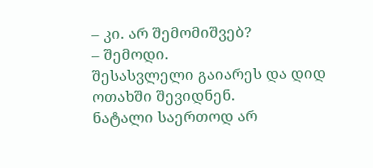– კი. არ შემომიშვებ?
– შემოდი.
შესასვლელი გაიარეს და დიდ ოთახში შევიდნენ.
ნატალი საერთოდ არ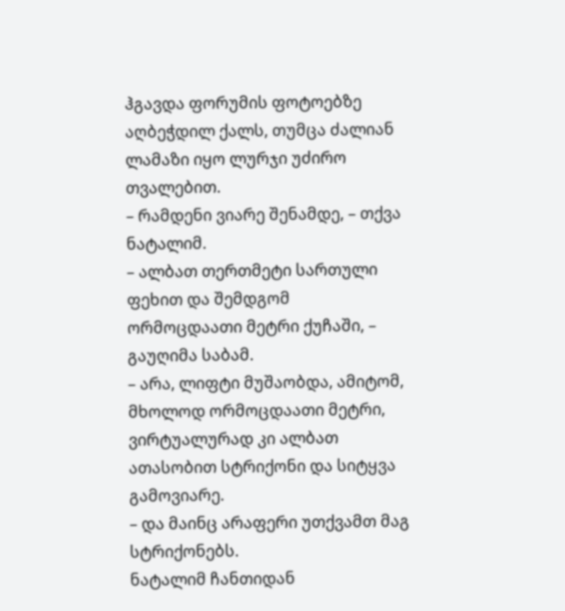ჰგავდა ფორუმის ფოტოებზე აღბეჭდილ ქალს, თუმცა ძალიან ლამაზი იყო ლურჯი უძირო თვალებით.
– რამდენი ვიარე შენამდე, – თქვა ნატალიმ.
– ალბათ თერთმეტი სართული ფეხით და შემდგომ ორმოცდაათი მეტრი ქუჩაში, – გაუღიმა საბამ.
– არა, ლიფტი მუშაობდა, ამიტომ, მხოლოდ ორმოცდაათი მეტრი, ვირტუალურად კი ალბათ ათასობით სტრიქონი და სიტყვა გამოვიარე.
– და მაინც არაფერი უთქვამთ მაგ სტრიქონებს.
ნატალიმ ჩანთიდან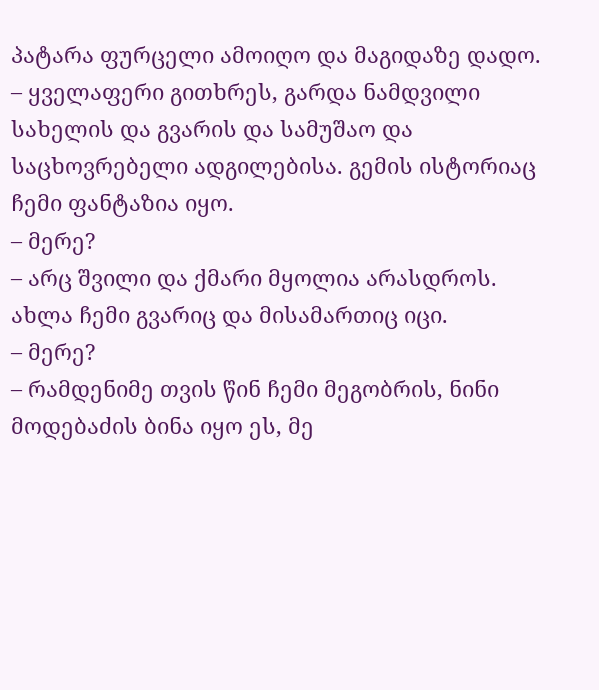პატარა ფურცელი ამოიღო და მაგიდაზე დადო.
– ყველაფერი გითხრეს, გარდა ნამდვილი სახელის და გვარის და სამუშაო და საცხოვრებელი ადგილებისა. გემის ისტორიაც ჩემი ფანტაზია იყო.
– მერე?
– არც შვილი და ქმარი მყოლია არასდროს. ახლა ჩემი გვარიც და მისამართიც იცი.
– მერე?
– რამდენიმე თვის წინ ჩემი მეგობრის, ნინი მოდებაძის ბინა იყო ეს, მე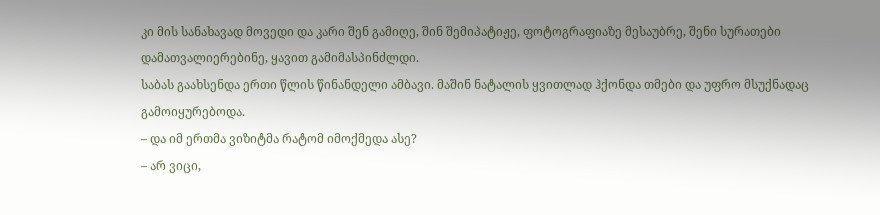კი მის სანახავად მოვედი და კარი შენ გამიღე, შინ შემიპატიჟე, ფოტოგრაფიაზე მესაუბრე, შენი სურათები დამათვალიერებინე, ყავით გამიმასპინძლდი.
საბას გაახსენდა ერთი წლის წინანდელი ამბავი. მაშინ ნატალის ყვითლად ჰქონდა თმები და უფრო მსუქნადაც გამოიყურებოდა.
– და იმ ერთმა ვიზიტმა რატომ იმოქმედა ასე?
– არ ვიცი,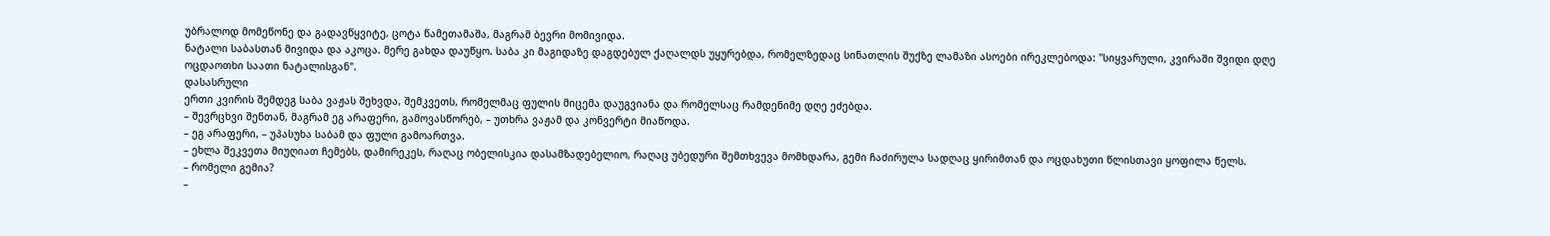უბრალოდ მომეწონე და გადავწყვიტე, ცოტა წამეთამაშა, მაგრამ ბევრი მომივიდა.
ნატალი საბასთან მივიდა და აკოცა. მერე გახდა დაუწყო. საბა კი მაგიდაზე დაგდებულ ქაღალდს უყურებდა, რომელზედაც სინათლის შუქზე ლამაზი ასოები ირეკლებოდა: "სიყვარული, კვირაში შვიდი დღე ოცდაოთხი საათი ნატალისგან".
დასასრული
ერთი კვირის შემდეგ საბა ვაჟას შეხვდა, შემკვეთს, რომელმაც ფულის მიცემა დაუგვიანა და რომელსაც რამდენიმე დღე ეძებდა.
– შევრცხვი შენთან, მაგრამ ეგ არაფერი, გამოვასწორებ, – უთხრა ვაჟამ და კონვერტი მიაწოდა.
– ეგ არაფერი, – უპასუხა საბამ და ფული გამოართვა.
– ეხლა შეკვეთა მიუღიათ ჩემებს, დამირეკეს, რაღაც ობელისკია დასამზადებელიო, რაღაც უბედური შემთხვევა მომხდარა, გემი ჩაძირულა სადღაც ყირიმთან და ოცდახუთი წლისთავი ყოფილა წელს.
– რომელი გემია?
–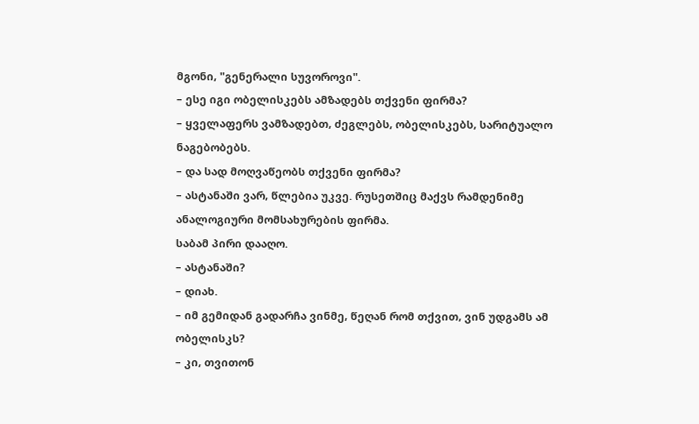მგონი, "გენერალი სუვოროვი".
– ესე იგი ობელისკებს ამზადებს თქვენი ფირმა?
– ყველაფერს ვამზადებთ, ძეგლებს, ობელისკებს, სარიტუალო ნაგებობებს.
– და სად მოღვაწეობს თქვენი ფირმა?
– ასტანაში ვარ, წლებია უკვე. რუსეთშიც მაქვს რამდენიმე ანალოგიური მომსახურების ფირმა.
საბამ პირი დააღო.
– ასტანაში?
– დიახ.
– იმ გემიდან გადარჩა ვინმე, წეღან რომ თქვით, ვინ უდგამს ამ ობელისკს?
– კი, თვითონ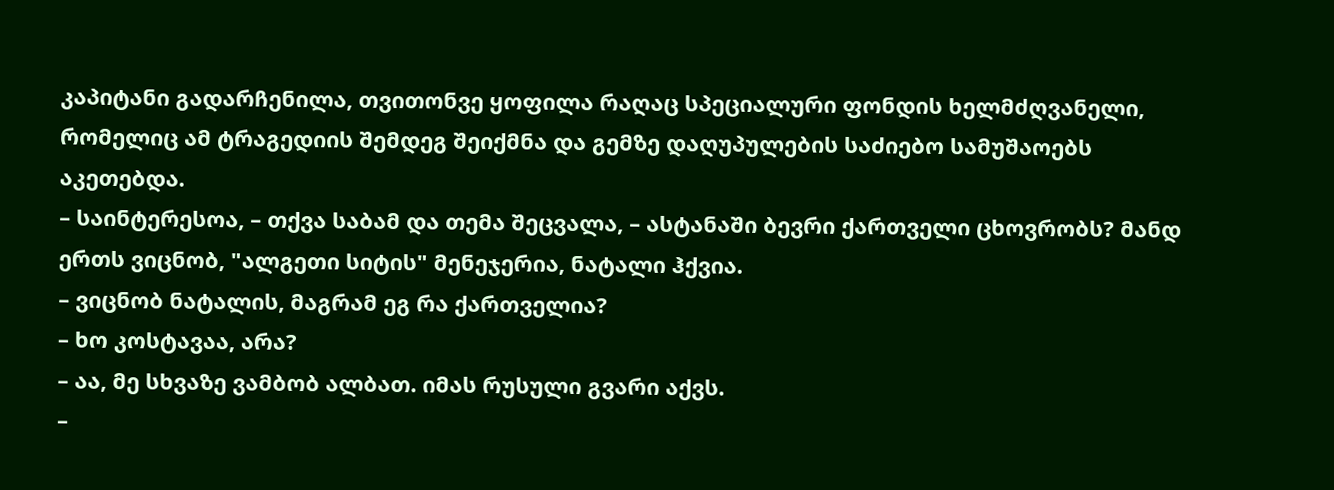კაპიტანი გადარჩენილა, თვითონვე ყოფილა რაღაც სპეციალური ფონდის ხელმძღვანელი, რომელიც ამ ტრაგედიის შემდეგ შეიქმნა და გემზე დაღუპულების საძიებო სამუშაოებს აკეთებდა.
– საინტერესოა, – თქვა საბამ და თემა შეცვალა, – ასტანაში ბევრი ქართველი ცხოვრობს? მანდ ერთს ვიცნობ, "ალგეთი სიტის" მენეჯერია, ნატალი ჰქვია.
– ვიცნობ ნატალის, მაგრამ ეგ რა ქართველია?
– ხო კოსტავაა, არა?
– აა, მე სხვაზე ვამბობ ალბათ. იმას რუსული გვარი აქვს.
–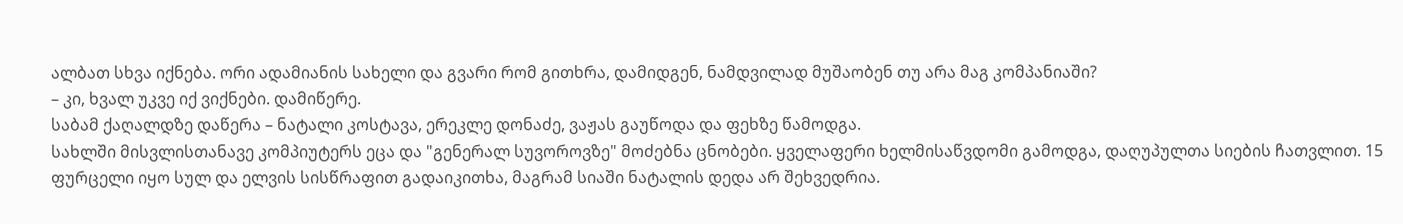ალბათ სხვა იქნება. ორი ადამიანის სახელი და გვარი რომ გითხრა, დამიდგენ, ნამდვილად მუშაობენ თუ არა მაგ კომპანიაში?
– კი, ხვალ უკვე იქ ვიქნები. დამიწერე.
საბამ ქაღალდზე დაწერა – ნატალი კოსტავა, ერეკლე დონაძე, ვაჟას გაუწოდა და ფეხზე წამოდგა.
სახლში მისვლისთანავე კომპიუტერს ეცა და "გენერალ სუვოროვზე" მოძებნა ცნობები. ყველაფერი ხელმისაწვდომი გამოდგა, დაღუპულთა სიების ჩათვლით. 15 ფურცელი იყო სულ და ელვის სისწრაფით გადაიკითხა, მაგრამ სიაში ნატალის დედა არ შეხვედრია.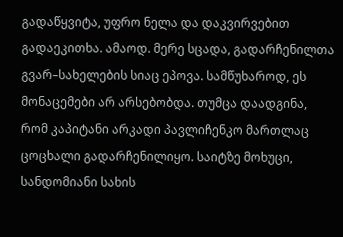გადაწყვიტა, უფრო ნელა და დაკვირვებით გადაეკითხა. ამაოდ. მერე სცადა, გადარჩენილთა გვარ–სახელების სიაც ეპოვა. სამწუხაროდ, ეს მონაცემები არ არსებობდა. თუმცა დაადგინა, რომ კაპიტანი არკადი პავლიჩენკო მართლაც ცოცხალი გადარჩენილიყო. საიტზე მოხუცი, სანდომიანი სახის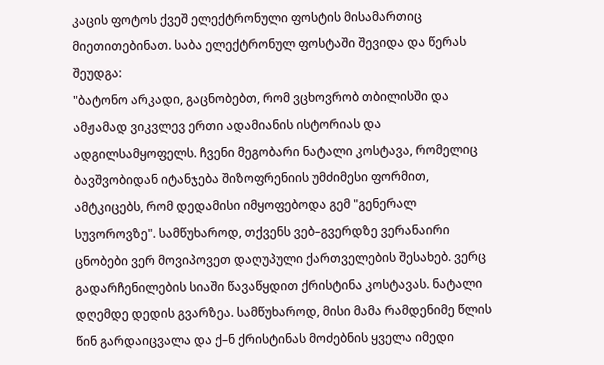კაცის ფოტოს ქვეშ ელექტრონული ფოსტის მისამართიც მიეთითებინათ. საბა ელექტრონულ ფოსტაში შევიდა და წერას შეუდგა:
"ბატონო არკადი, გაცნობებთ, რომ ვცხოვრობ თბილისში და ამჟამად ვიკვლევ ერთი ადამიანის ისტორიას და ადგილსამყოფელს. ჩვენი მეგობარი ნატალი კოსტავა, რომელიც ბავშვობიდან იტანჯება შიზოფრენიის უმძიმესი ფორმით, ამტკიცებს, რომ დედამისი იმყოფებოდა გემ "გენერალ სუვოროვზე". სამწუხაროდ, თქვენს ვებ–გვერდზე ვერანაირი ცნობები ვერ მოვიპოვეთ დაღუპული ქართველების შესახებ. ვერც გადარჩენილების სიაში წავაწყდით ქრისტინა კოსტავას. ნატალი დღემდე დედის გვარზეა. სამწუხაროდ, მისი მამა რამდენიმე წლის წინ გარდაიცვალა და ქ–ნ ქრისტინას მოძებნის ყველა იმედი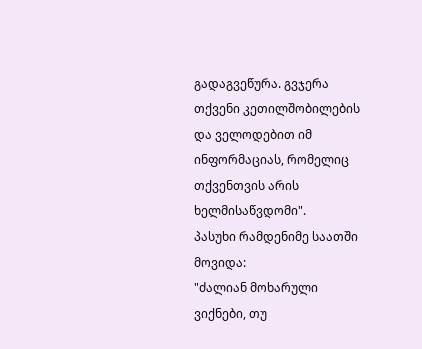გადაგვეწურა. გვჯერა თქვენი კეთილშობილების და ველოდებით იმ ინფორმაციას, რომელიც თქვენთვის არის ხელმისაწვდომი".
პასუხი რამდენიმე საათში მოვიდა:
"ძალიან მოხარული ვიქნები, თუ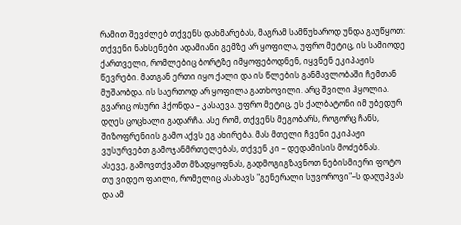რამით შევძლებ თქვენს დახმარებას, მაგრამ სამწუხაროდ უნდა გაუწყოთ: თქვენი ნახსენები ადამიანი გემზე არ ყოფილა, უფრო მეტიც, ის სამიოდე ქართველი, რომლებიც ბორტზე იმყოფებოდნენ, იყვნენ ეკიპაჟის წევრები. მათგან ერთი იყო ქალი და ის წლების განმავლობაში ჩემთან მუშაობდა. ის საერთოდ არ ყოფილა გათხოვილი. არც შვილი ჰყოლია. გვარიც ოსური ჰქონდა – კასაევა. უფრო მეტიც, ეს ქალბატონი იმ უბედურ დღეს ცოცხალი გადარჩა. ასე რომ, თქვენს მეგობარს, როგორც ჩანს, შიზოფრენიის გამო აქვს ეგ ახირება. მას მთელი ჩვენი ეკიპაჟი ვუსურვებთ გამოჯანმრთელებას, თქვენ კი – დედამისის მოძებნას.
ასევე, გამოვთქვამთ მზადყოფნას, გადმოგიგზავნოთ ნებისმიერი ფოტო თუ ვიდეო ფაილი, რომელიც ასახავს "გენერალი სუვოროვი"–ს დაღუპვას და ამ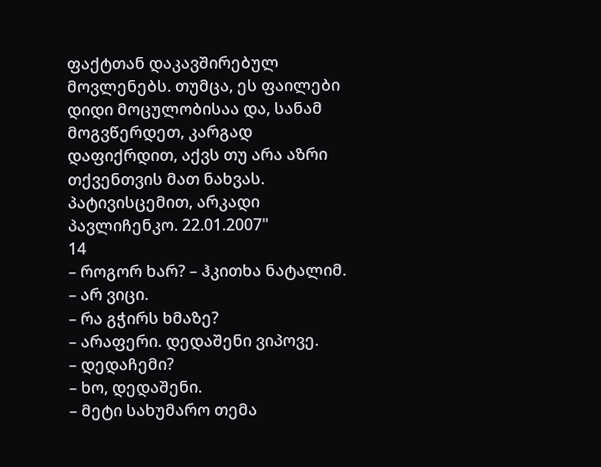ფაქტთან დაკავშირებულ მოვლენებს. თუმცა, ეს ფაილები დიდი მოცულობისაა და, სანამ მოგვწერდეთ, კარგად დაფიქრდით, აქვს თუ არა აზრი თქვენთვის მათ ნახვას.
პატივისცემით, არკადი პავლიჩენკო. 22.01.2007"
14
– როგორ ხარ? – ჰკითხა ნატალიმ.
– არ ვიცი.
– რა გჭირს ხმაზე?
– არაფერი. დედაშენი ვიპოვე.
– დედაჩემი?
– ხო, დედაშენი.
– მეტი სახუმარო თემა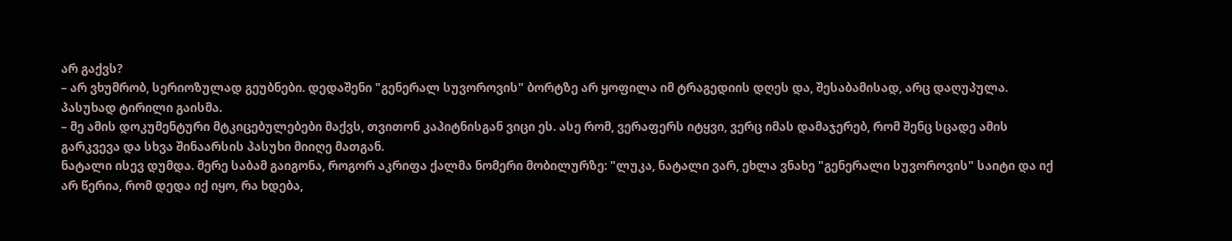არ გაქვს?
– არ ვხუმრობ, სერიოზულად გეუბნები. დედაშენი "გენერალ სუვოროვის" ბორტზე არ ყოფილა იმ ტრაგედიის დღეს და, შესაბამისად, არც დაღუპულა.
პასუხად ტირილი გაისმა.
– მე ამის დოკუმენტური მტკიცებულებები მაქვს, თვითონ კაპიტნისგან ვიცი ეს. ასე რომ, ვერაფერს იტყვი, ვერც იმას დამაჯერებ, რომ შენც სცადე ამის გარკვევა და სხვა შინაარსის პასუხი მიიღე მათგან.
ნატალი ისევ დუმდა. მერე საბამ გაიგონა, როგორ აკრიფა ქალმა ნომერი მობილურზე: "ლუკა, ნატალი ვარ, ეხლა ვნახე "გენერალი სუვოროვის" საიტი და იქ არ წერია, რომ დედა იქ იყო, რა ხდება,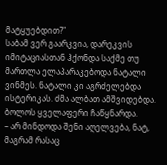მატყუებდით?"
საბამ ვერ გაარკვია, დარეკვის იმიტაციასთან ჰქონდა საქმე თუ მართლა ელაპარაკებოდა ნატალი ვინმეს. ნატალი კი აგრძელებდა ისტერიკას. ძმა ალბათ ამშვიდებდა. ბოლოს ყველაფერი ჩაწყნარდა.
– არ მინდოდა შენი აღელვება, ნატ, მაგრამ რასაც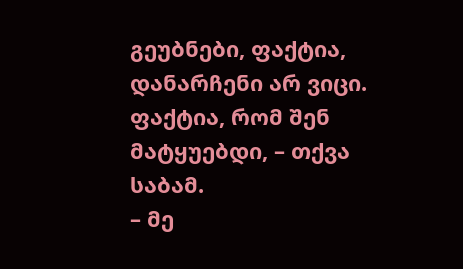გეუბნები, ფაქტია, დანარჩენი არ ვიცი. ფაქტია, რომ შენ მატყუებდი, – თქვა საბამ.
– მე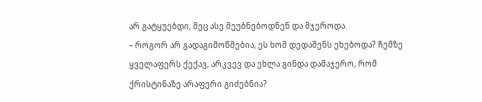არ გატყუებდი, მეც ასე მეუბნებოდნენ და მჯეროდა.
– როგორ არ გადაგიმოწმებია, ეს ხომ დედაშენს ეხებოდა? ჩემზე ყველაფერს ქექავ, არკვევ და ეხლა გინდა დამაჯერო, რომ ქრისტინაზე არაფერი გიძებნია?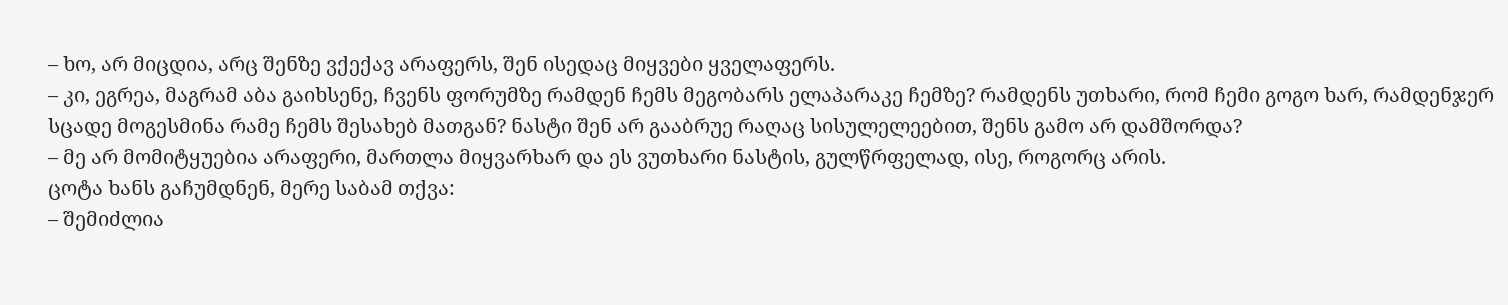– ხო, არ მიცდია, არც შენზე ვქექავ არაფერს, შენ ისედაც მიყვები ყველაფერს.
– კი, ეგრეა, მაგრამ აბა გაიხსენე, ჩვენს ფორუმზე რამდენ ჩემს მეგობარს ელაპარაკე ჩემზე? რამდენს უთხარი, რომ ჩემი გოგო ხარ, რამდენჯერ სცადე მოგესმინა რამე ჩემს შესახებ მათგან? ნასტი შენ არ გააბრუე რაღაც სისულელეებით, შენს გამო არ დამშორდა?
– მე არ მომიტყუებია არაფერი, მართლა მიყვარხარ და ეს ვუთხარი ნასტის, გულწრფელად, ისე, როგორც არის.
ცოტა ხანს გაჩუმდნენ, მერე საბამ თქვა:
– შემიძლია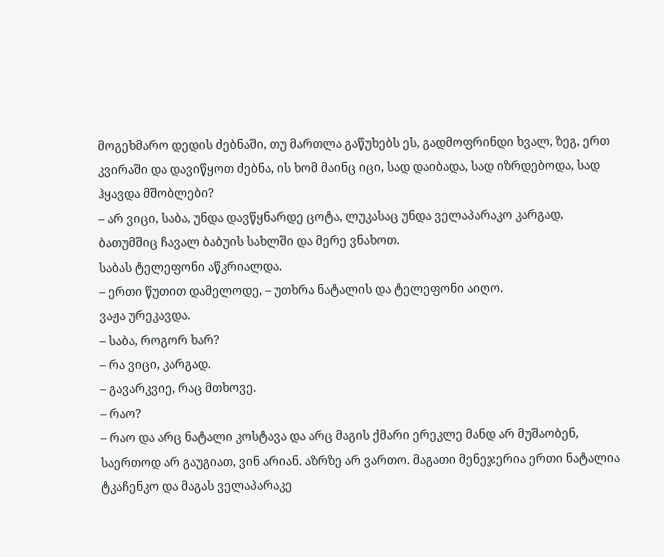მოგეხმარო დედის ძებნაში, თუ მართლა გაწუხებს ეს, გადმოფრინდი ხვალ, ზეგ, ერთ კვირაში და დავიწყოთ ძებნა, ის ხომ მაინც იცი, სად დაიბადა, სად იზრდებოდა, სად ჰყავდა მშობლები?
– არ ვიცი, საბა, უნდა დავწყნარდე ცოტა, ლუკასაც უნდა ველაპარაკო კარგად, ბათუმშიც ჩავალ ბაბუის სახლში და მერე ვნახოთ.
საბას ტელეფონი აწკრიალდა.
– ერთი წუთით დამელოდე, – უთხრა ნატალის და ტელეფონი აიღო.
ვაჟა ურეკავდა.
– საბა, როგორ ხარ?
– რა ვიცი, კარგად.
– გავარკვიე, რაც მთხოვე.
– რაო?
– რაო და არც ნატალი კოსტავა და არც მაგის ქმარი ერეკლე მანდ არ მუშაობენ, საერთოდ არ გაუგიათ, ვინ არიან. აზრზე არ ვართო. მაგათი მენეჯერია ერთი ნატალია ტკაჩენკო და მაგას ველაპარაკე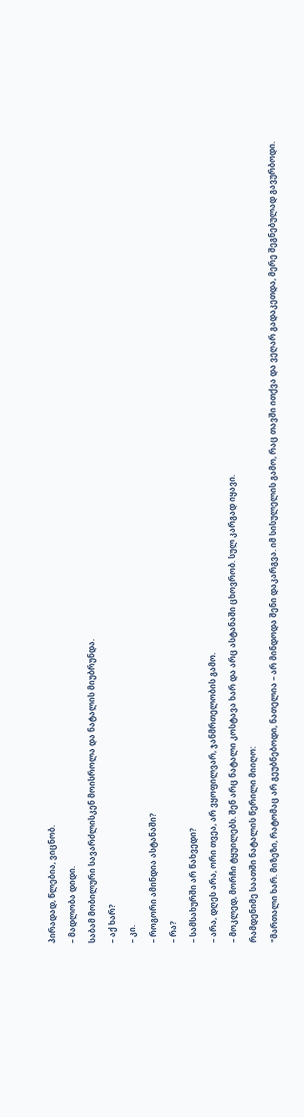პირადად, წლებია, ვიცნობ.
– მადლობა დიდი.
საბამ მობილური სავარძლისკენ მოისროლა და ნატალის მიუბრუნდა.
– აქ ხარ?
– კი.
– როგორი ამინდია ასტანაში?
– რა?
– სამსახურში არ წახვედი?
– არა, დღეს არა, ორი თვეა, არ ვყოფილვარ, ჯანმრთელობის გამო.
– მოკლედ, მორჩი ტყუილებს. შენ არც ნატალი კოსტავა ხარ და არც ასტანაში ცხოვრობ. სულ კარგად იყავი.
რამდენიმე საათში ნატალის წერილი მიიღო:
"მართალი ხარ. მიზეზი, რატომაც არ გეუბნებოდი, ნათელია – არ მინდოდა შენი დაკარგვა. იმ სისულელის გამო, რაც თავში ითქვა და ვეღარ გადაკეთდა, მერე შეგნებულად გავურბოდი.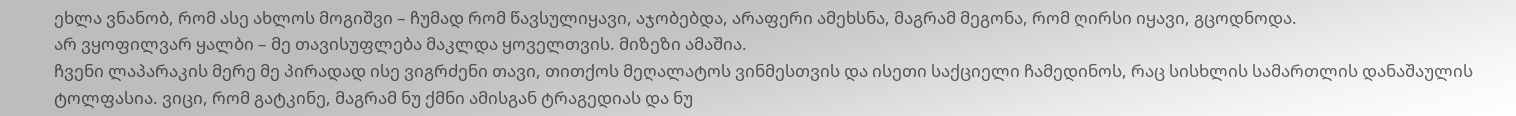ეხლა ვნანობ, რომ ასე ახლოს მოგიშვი – ჩუმად რომ წავსულიყავი, აჯობებდა, არაფერი ამეხსნა, მაგრამ მეგონა, რომ ღირსი იყავი, გცოდნოდა.
არ ვყოფილვარ ყალბი – მე თავისუფლება მაკლდა ყოველთვის. მიზეზი ამაშია.
ჩვენი ლაპარაკის მერე მე პირადად ისე ვიგრძენი თავი, თითქოს მეღალატოს ვინმესთვის და ისეთი საქციელი ჩამედინოს, რაც სისხლის სამართლის დანაშაულის ტოლფასია. ვიცი, რომ გატკინე, მაგრამ ნუ ქმნი ამისგან ტრაგედიას და ნუ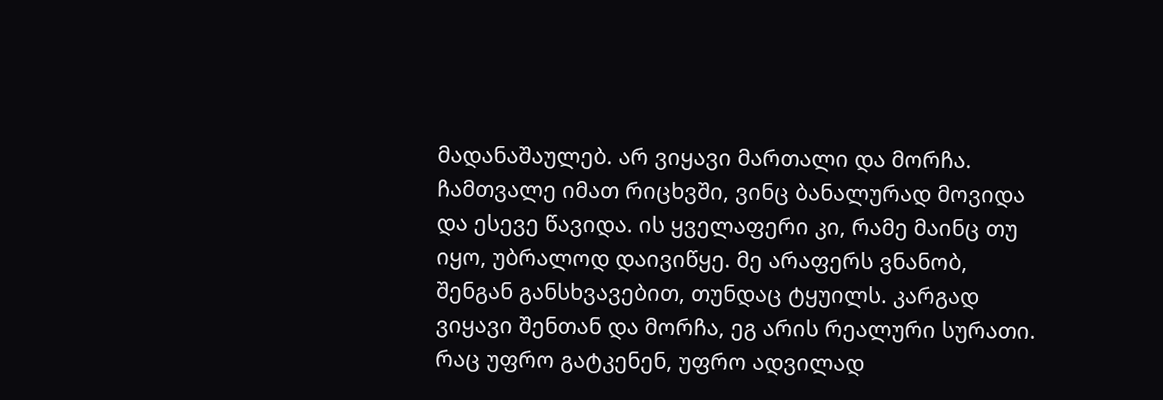მადანაშაულებ. არ ვიყავი მართალი და მორჩა.
ჩამთვალე იმათ რიცხვში, ვინც ბანალურად მოვიდა და ესევე წავიდა. ის ყველაფერი კი, რამე მაინც თუ იყო, უბრალოდ დაივიწყე. მე არაფერს ვნანობ, შენგან განსხვავებით, თუნდაც ტყუილს. კარგად ვიყავი შენთან და მორჩა, ეგ არის რეალური სურათი.
რაც უფრო გატკენენ, უფრო ადვილად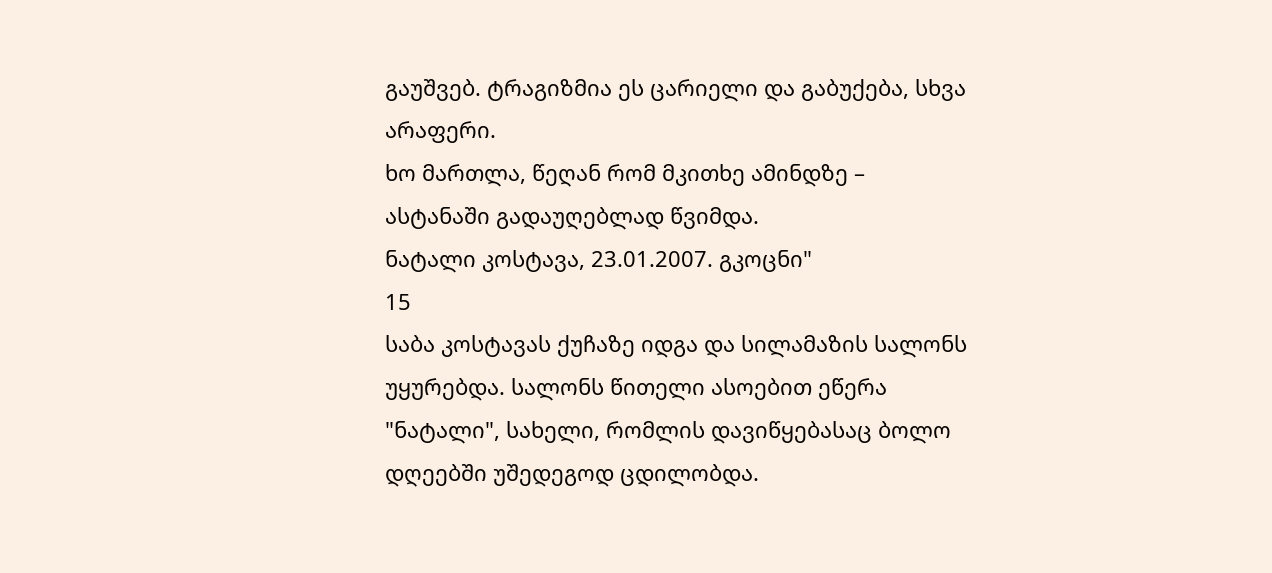გაუშვებ. ტრაგიზმია ეს ცარიელი და გაბუქება, სხვა არაფერი.
ხო მართლა, წეღან რომ მკითხე ამინდზე – ასტანაში გადაუღებლად წვიმდა.
ნატალი კოსტავა, 23.01.2007. გკოცნი"
15
საბა კოსტავას ქუჩაზე იდგა და სილამაზის სალონს უყურებდა. სალონს წითელი ასოებით ეწერა "ნატალი", სახელი, რომლის დავიწყებასაც ბოლო დღეებში უშედეგოდ ცდილობდა.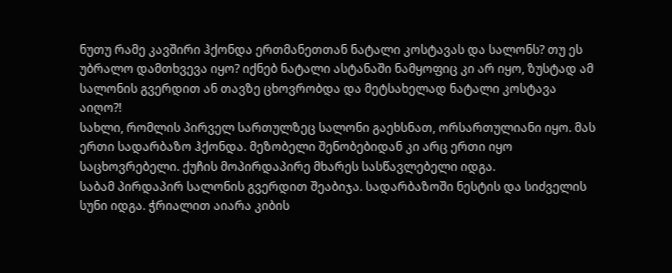ნუთუ რამე კავშირი ჰქონდა ერთმანეთთან ნატალი კოსტავას და სალონს? თუ ეს უბრალო დამთხვევა იყო? იქნებ ნატალი ასტანაში ნამყოფიც კი არ იყო, ზუსტად ამ სალონის გვერდით ან თავზე ცხოვრობდა და მეტსახელად ნატალი კოსტავა აიღო?!
სახლი, რომლის პირველ სართულზეც სალონი გაეხსნათ, ორსართულიანი იყო. მას ერთი სადარბაზო ჰქონდა. მეზობელი შენობებიდან კი არც ერთი იყო საცხოვრებელი. ქუჩის მოპირდაპირე მხარეს სასწავლებელი იდგა.
საბამ პირდაპირ სალონის გვერდით შეაბიჯა. სადარბაზოში ნესტის და სიძველის სუნი იდგა. ჭრიალით აიარა კიბის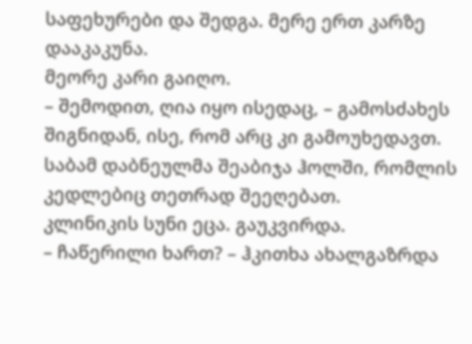საფეხურები და შედგა. მერე ერთ კარზე დააკაკუნა.
მეორე კარი გაიღო.
– შემოდით, ღია იყო ისედაც, – გამოსძახეს შიგნიდან, ისე, რომ არც კი გამოუხედავთ.
საბამ დაბნეულმა შეაბიჯა ჰოლში, რომლის კედლებიც თეთრად შეეღებათ.
კლინიკის სუნი ეცა. გაუკვირდა.
– ჩაწერილი ხართ? – ჰკითხა ახალგაზრდა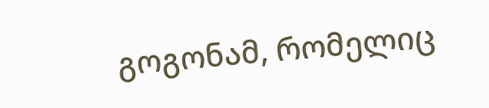გოგონამ, რომელიც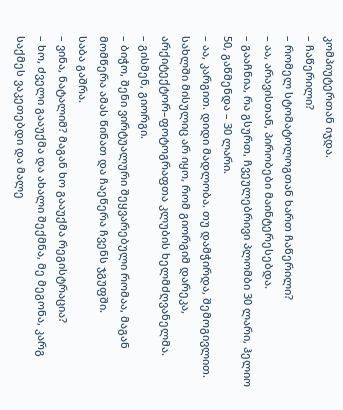კომპიუტერთან იჯდა.
– ჩაწერილი?
– რომელ სტომატოლოგთან ხართ ჩაწერილი?
– აა, არავისთან, პირობები მაინტერესებდა.
– გააჩნია, რა გსურთ, ჩვეულებრივი პლომბი 30 ლარი, ჰელიო 50, გაწმენდა – 30 ლარი.
– აა, კარგით. დიდი მადლობა. თუ დამჭირდა, შემოგივლით.
სახლში მისულიც არ იყო, რომ გიორგიმ დარეკა, არქიტექტორ–ფოტოგრაფთა კლუბის ხელმძღვანელმა.
– გისმენ, გიორგი.
– ბიჭო, შენი ვირტუალური შეყვარებული რომაა, მაგან მომწერა ამას წინათ და ჩაეწერა ჩვენს ჯგუფში.
საბა გაშრა.
– ვინა, ნატალიმ? მაგან ხო გააუქმა რეგისტრაცია?
– ხო, ძველი გააუქმა და ახალი შექმნა, მე მეგონა, კარგ საქმეს ვაკეთებდი და მალე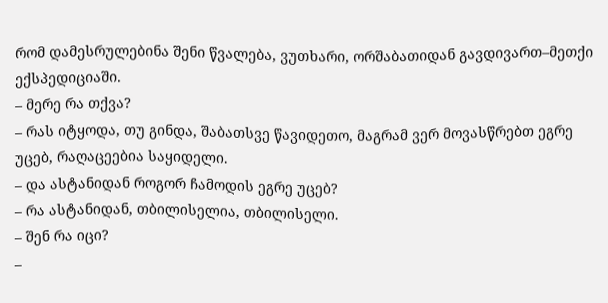რომ დამესრულებინა შენი წვალება, ვუთხარი, ორშაბათიდან გავდივართ–მეთქი ექსპედიციაში.
– მერე რა თქვა?
– რას იტყოდა, თუ გინდა, შაბათსვე წავიდეთო, მაგრამ ვერ მოვასწრებთ ეგრე უცებ, რაღაცეებია საყიდელი.
– და ასტანიდან როგორ ჩამოდის ეგრე უცებ?
– რა ასტანიდან, თბილისელია, თბილისელი.
– შენ რა იცი?
–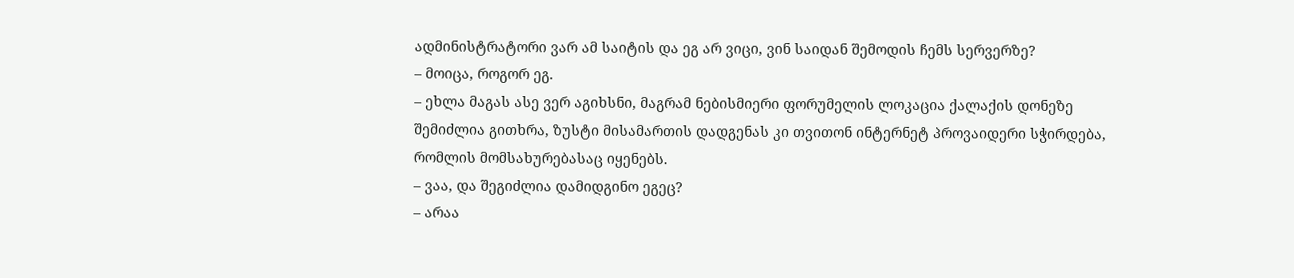ადმინისტრატორი ვარ ამ საიტის და ეგ არ ვიცი, ვინ საიდან შემოდის ჩემს სერვერზე?
– მოიცა, როგორ ეგ.
– ეხლა მაგას ასე ვერ აგიხსნი, მაგრამ ნებისმიერი ფორუმელის ლოკაცია ქალაქის დონეზე შემიძლია გითხრა, ზუსტი მისამართის დადგენას კი თვითონ ინტერნეტ პროვაიდერი სჭირდება, რომლის მომსახურებასაც იყენებს.
– ვაა, და შეგიძლია დამიდგინო ეგეც?
– არაა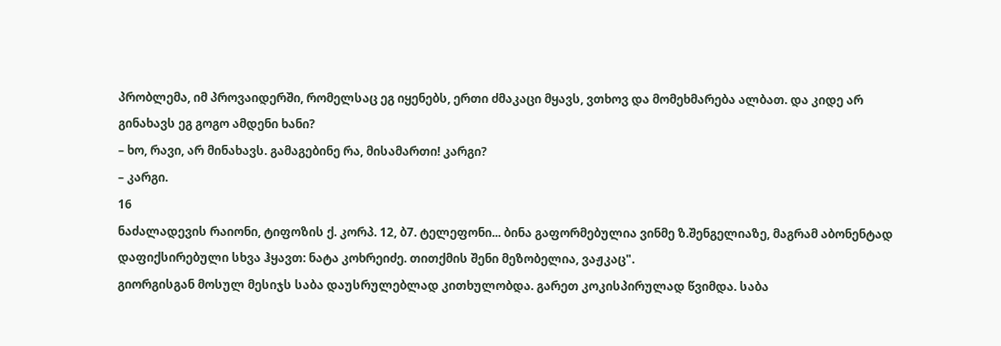პრობლემა, იმ პროვაიდერში, რომელსაც ეგ იყენებს, ერთი ძმაკაცი მყავს, ვთხოვ და მომეხმარება ალბათ. და კიდე არ გინახავს ეგ გოგო ამდენი ხანი?
– ხო, რავი, არ მინახავს. გამაგებინე რა, მისამართი! კარგი?
– კარგი.
16
ნაძალადევის რაიონი, ტიფოზის ქ. კორპ. 12, ბ7. ტელეფონი... ბინა გაფორმებულია ვინმე ზ.შენგელიაზე, მაგრამ აბონენტად დაფიქსირებული სხვა ჰყავთ: ნატა კოხრეიძე. თითქმის შენი მეზობელია, ვაჟკაც".
გიორგისგან მოსულ მესიჯს საბა დაუსრულებლად კითხულობდა. გარეთ კოკისპირულად წვიმდა. საბა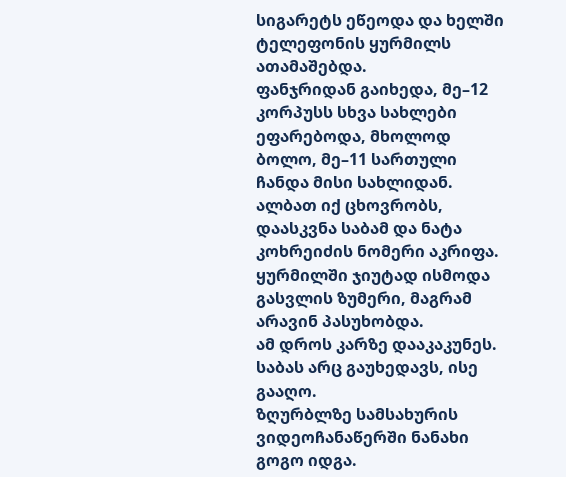სიგარეტს ეწეოდა და ხელში ტელეფონის ყურმილს ათამაშებდა.
ფანჯრიდან გაიხედა, მე–12 კორპუსს სხვა სახლები ეფარებოდა, მხოლოდ ბოლო, მე–11 სართული ჩანდა მისი სახლიდან.
ალბათ იქ ცხოვრობს, დაასკვნა საბამ და ნატა კოხრეიძის ნომერი აკრიფა. ყურმილში ჯიუტად ისმოდა გასვლის ზუმერი, მაგრამ არავინ პასუხობდა.
ამ დროს კარზე დააკაკუნეს. საბას არც გაუხედავს, ისე გააღო.
ზღურბლზე სამსახურის ვიდეოჩანაწერში ნანახი გოგო იდგა.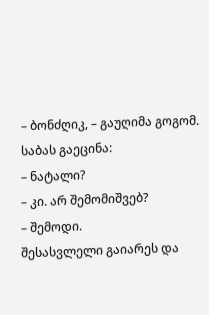– ბონძღიკ, – გაუღიმა გოგომ.
საბას გაეცინა:
– ნატალი?
– კი. არ შემომიშვებ?
– შემოდი.
შესასვლელი გაიარეს და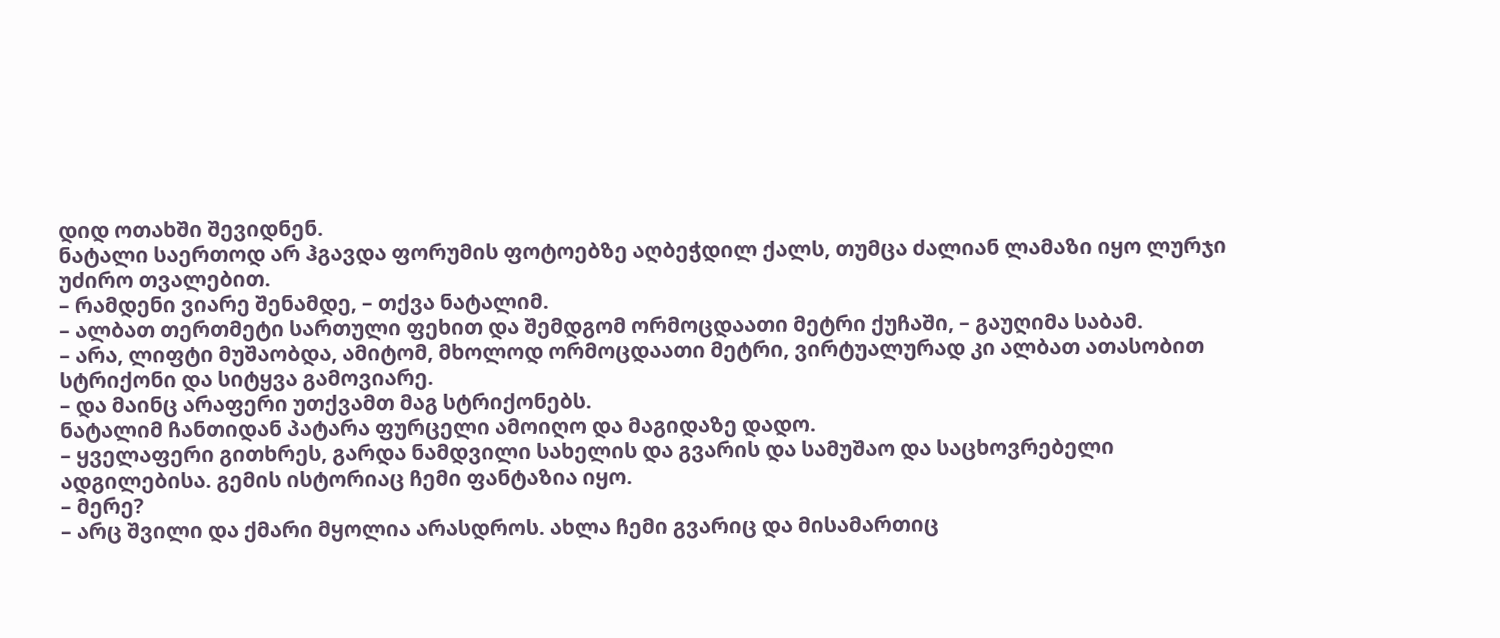დიდ ოთახში შევიდნენ.
ნატალი საერთოდ არ ჰგავდა ფორუმის ფოტოებზე აღბეჭდილ ქალს, თუმცა ძალიან ლამაზი იყო ლურჯი უძირო თვალებით.
– რამდენი ვიარე შენამდე, – თქვა ნატალიმ.
– ალბათ თერთმეტი სართული ფეხით და შემდგომ ორმოცდაათი მეტრი ქუჩაში, – გაუღიმა საბამ.
– არა, ლიფტი მუშაობდა, ამიტომ, მხოლოდ ორმოცდაათი მეტრი, ვირტუალურად კი ალბათ ათასობით სტრიქონი და სიტყვა გამოვიარე.
– და მაინც არაფერი უთქვამთ მაგ სტრიქონებს.
ნატალიმ ჩანთიდან პატარა ფურცელი ამოიღო და მაგიდაზე დადო.
– ყველაფერი გითხრეს, გარდა ნამდვილი სახელის და გვარის და სამუშაო და საცხოვრებელი ადგილებისა. გემის ისტორიაც ჩემი ფანტაზია იყო.
– მერე?
– არც შვილი და ქმარი მყოლია არასდროს. ახლა ჩემი გვარიც და მისამართიც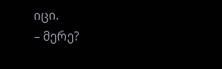იცი.
– მერე?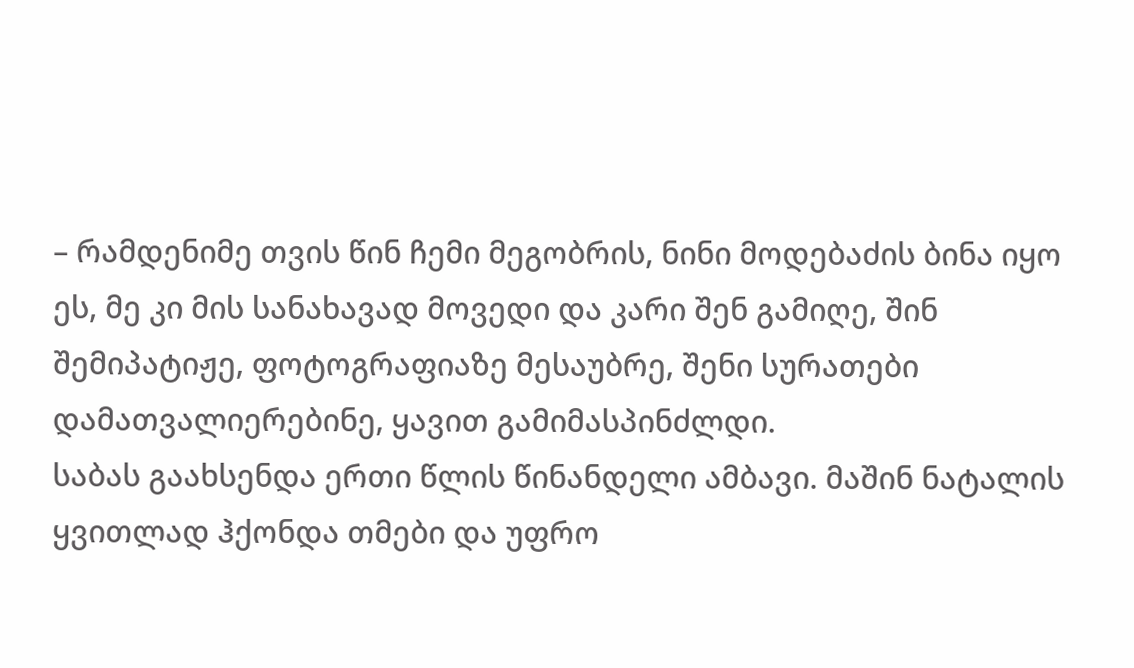– რამდენიმე თვის წინ ჩემი მეგობრის, ნინი მოდებაძის ბინა იყო ეს, მე კი მის სანახავად მოვედი და კარი შენ გამიღე, შინ შემიპატიჟე, ფოტოგრაფიაზე მესაუბრე, შენი სურათები დამათვალიერებინე, ყავით გამიმასპინძლდი.
საბას გაახსენდა ერთი წლის წინანდელი ამბავი. მაშინ ნატალის ყვითლად ჰქონდა თმები და უფრო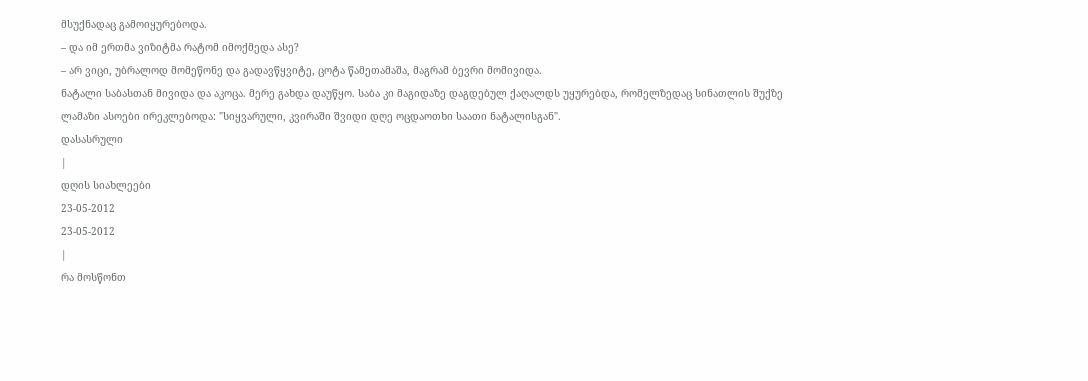მსუქნადაც გამოიყურებოდა.
– და იმ ერთმა ვიზიტმა რატომ იმოქმედა ასე?
– არ ვიცი, უბრალოდ მომეწონე და გადავწყვიტე, ცოტა წამეთამაშა, მაგრამ ბევრი მომივიდა.
ნატალი საბასთან მივიდა და აკოცა. მერე გახდა დაუწყო. საბა კი მაგიდაზე დაგდებულ ქაღალდს უყურებდა, რომელზედაც სინათლის შუქზე ლამაზი ასოები ირეკლებოდა: "სიყვარული, კვირაში შვიდი დღე ოცდაოთხი საათი ნატალისგან".
დასასრული
|
დღის სიახლეები
23-05-2012
23-05-2012
|
რა მოსწონთ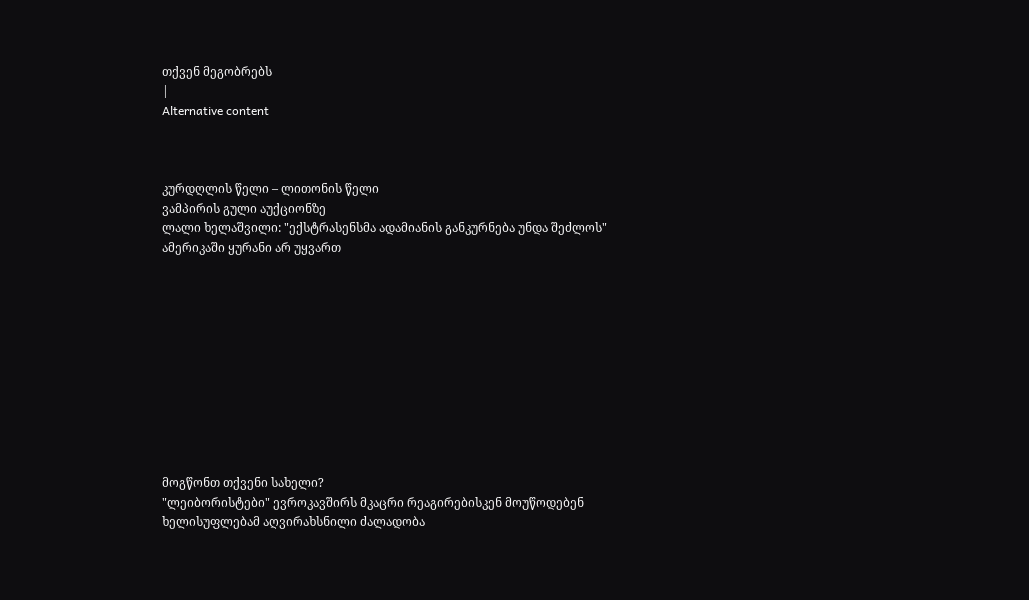თქვენ მეგობრებს
|
Alternative content



კურდღლის წელი – ლითონის წელი
ვამპირის გული აუქციონზე
ლალი ხელაშვილი: "ექსტრასენსმა ადამიანის განკურნება უნდა შეძლოს"
ამერიკაში ყურანი არ უყვართ











მოგწონთ თქვენი სახელი?
"ლეიბორისტები" ევროკავშირს მკაცრი რეაგირებისკენ მოუწოდებენ
ხელისუფლებამ აღვირახსნილი ძალადობა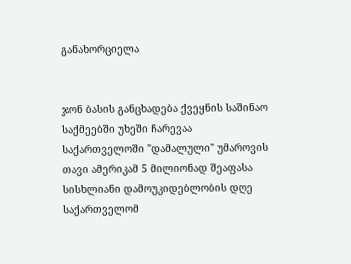განახორციელა


ჯონ ბასის განცხადება ქვეყნის საშინაო საქმეებში უხეში ჩარევაა
საქართველოში "დამალული" უმაროვის თავი ამერიკამ 5 მილიონად შეაფასა
სისხლიანი დამოუკიდებლობის დღე
საქართველომ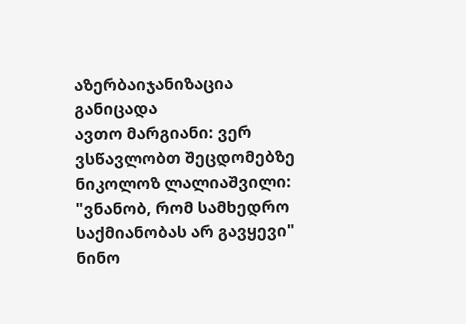აზერბაიჯანიზაცია განიცადა
ავთო მარგიანი: ვერ ვსწავლობთ შეცდომებზე
ნიკოლოზ ლალიაშვილი: "ვნანობ, რომ სამხედრო საქმიანობას არ გავყევი"
ნინო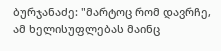ბურჯანაძე: "მარტოც რომ დავრჩე, ამ ხელისუფლებას მაინც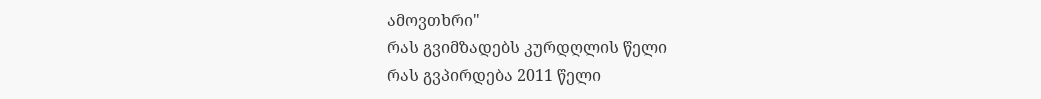ამოვთხრი"
რას გვიმზადებს კურდღლის წელი
რას გვპირდება 2011 წელი